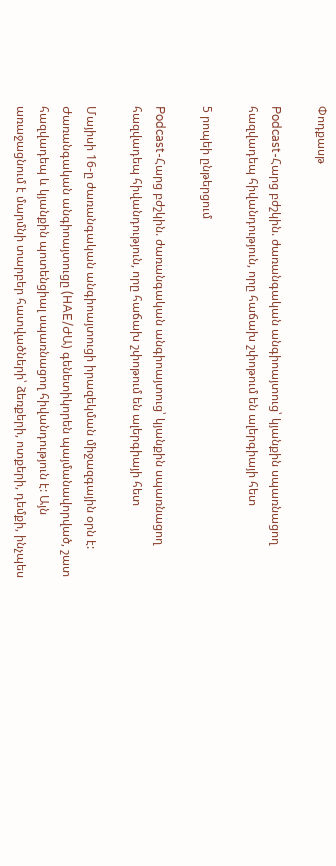Փոդքասթ

Podcast-Հարց բժշկին. ժառանգական անգիոայտուց՝ կյանքին սպառնացող հազվադեպ հիվանդություն, որը հաճախ շփոթում են ալերգիայի հետ

5 րոպեի ընթերցում

Podcast-Հարց բժշկին. ժառանգական անգիոայտուց՝ կյանքին սպառնացող հազվադեպ հիվանդություն, որը հաճախ շփոթում են ալերգիայի հետ

Մայիսի 16-ը ժառանգական անգիոայտուցի իրազեկման միջազգային օրն է:  Ժառանգական անգիոայտուցը (HAE/ԺԱ) գենետիկորեն պայմանավորված, շատ հազվադեպ և կյանքին պոտենցիալ սպառնացող հիվանդություն է: Այն առաջացնում է մարմնի տարբեր հատվածների՝ ձեռքերի, ոտքերի, դեմքի, ինչպես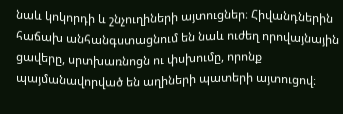նաև կոկորդի և շնչուղիների այտուցներ։ Հիվանդներին հաճախ անհանգստացնում են նաև ուժեղ որովայնային ցավերը, սրտխառնոցն ու փսխումը, որոնք պայմանավորված են աղիների պատերի այտուցով։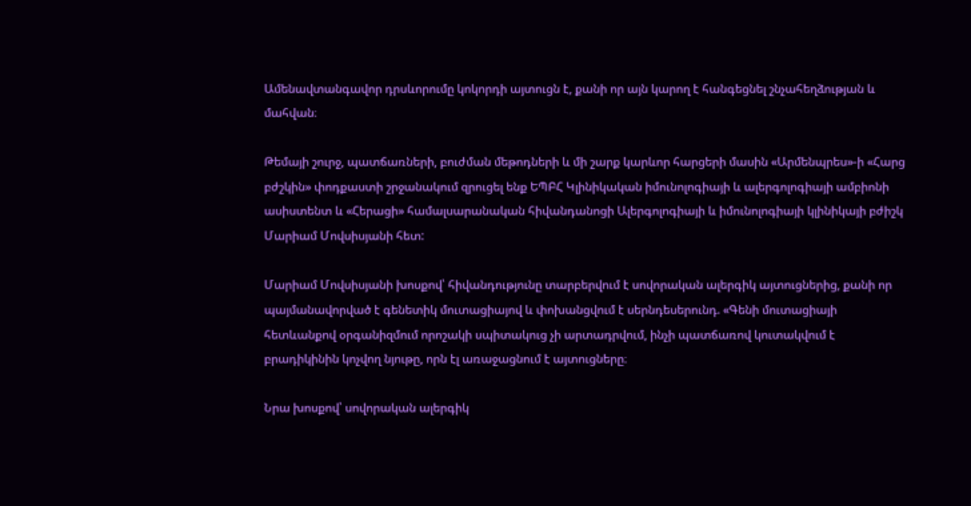Ամենավտանգավոր դրսևորումը կոկորդի այտուցն է, քանի որ այն կարող է հանգեցնել շնչահեղձության և մահվան։

Թեմայի շուրջ, պատճառների, բուժման մեթոդների և մի շարք կարևոր հարցերի մասին «Արմենպրես»-ի «Հարց բժշկին» փոդքաստի շրջանակում զրուցել ենք ԵՊԲՀ Կլինիկական իմունոլոգիայի և ալերգոլոգիայի ամբիոնի ասիստենտ և «Հերացի» համալսարանական հիվանդանոցի Ալերգոլոգիայի և իմունոլոգիայի կլինիկայի բժիշկ Մարիամ Մովսիսյանի հետ:

Մարիամ Մովսիսյանի խոսքով՝ հիվանդությունը տարբերվում է սովորական ալերգիկ այտուցներից, քանի որ պայմանավորված է գենետիկ մուտացիայով և փոխանցվում է սերնդեսերունդ. «Գենի մուտացիայի հետևանքով օրգանիզմում որոշակի սպիտակուց չի արտադրվում, ինչի պատճառով կուտակվում է բրադիկինին կոչվող նյութը, որն էլ առաջացնում է այտուցները։

Նրա խոսքով՝ սովորական ալերգիկ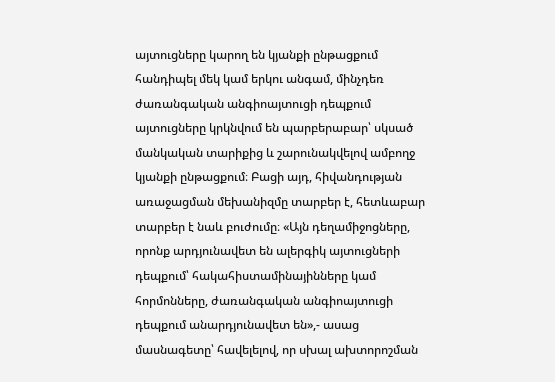այտուցները կարող են կյանքի ընթացքում հանդիպել մեկ կամ երկու անգամ, մինչդեռ ժառանգական անգիոայտուցի դեպքում այտուցները կրկնվում են պարբերաբար՝ սկսած մանկական տարիքից և շարունակվելով ամբողջ կյանքի ընթացքում։ Բացի այդ, հիվանդության առաջացման մեխանիզմը տարբեր է, հետևաբար տարբեր է նաև բուժումը։ «Այն դեղամիջոցները, որոնք արդյունավետ են ալերգիկ այտուցների դեպքում՝ հակահիստամինայինները կամ հորմոնները, ժառանգական անգիոայտուցի դեպքում անարդյունավետ են»,- ասաց  մասնագետը՝ հավելելով, որ սխալ ախտորոշման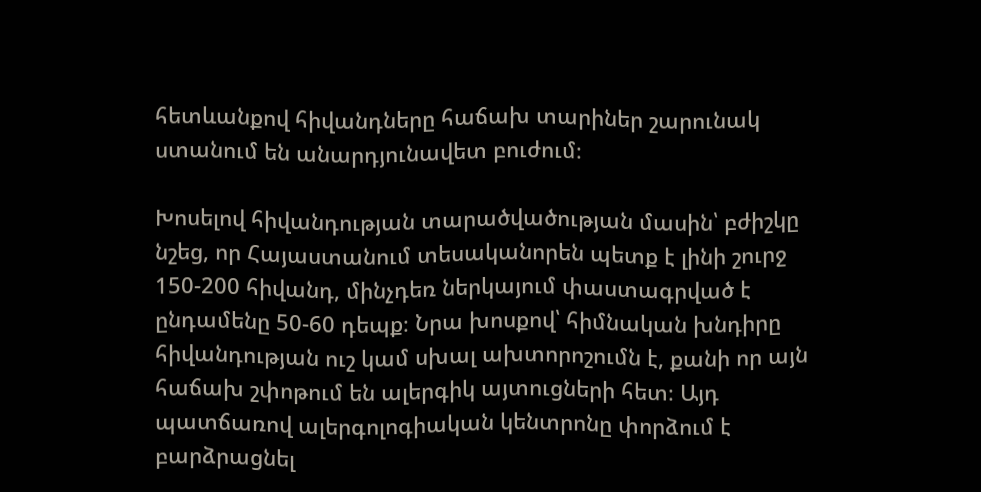հետևանքով հիվանդները հաճախ տարիներ շարունակ ստանում են անարդյունավետ բուժում։

Խոսելով հիվանդության տարածվածության մասին՝ բժիշկը  նշեց, որ Հայաստանում տեսականորեն պետք է լինի շուրջ 150-200 հիվանդ, մինչդեռ ներկայում փաստագրված է ընդամենը 50-60 դեպք։ Նրա խոսքով՝ հիմնական խնդիրը հիվանդության ուշ կամ սխալ ախտորոշումն է, քանի որ այն հաճախ շփոթում են ալերգիկ այտուցների հետ։ Այդ պատճառով ալերգոլոգիական կենտրոնը փորձում է բարձրացնել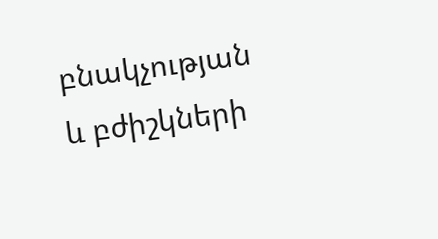բնակչության և բժիշկների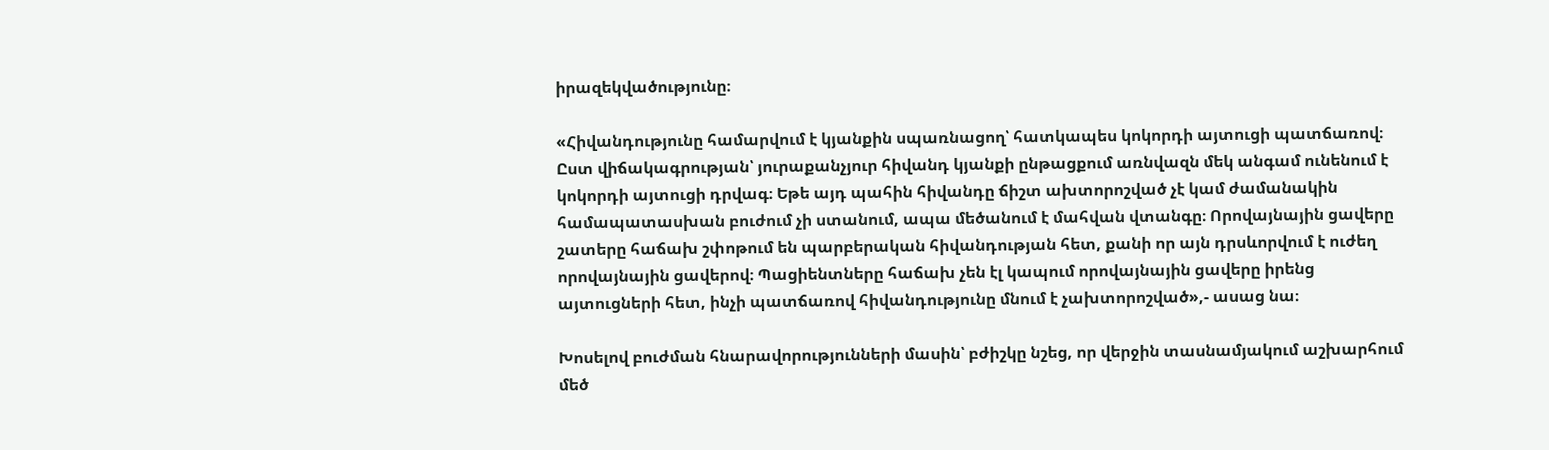իրազեկվածությունը։

«Հիվանդությունը համարվում է կյանքին սպառնացող՝ հատկապես կոկորդի այտուցի պատճառով։ Ըստ վիճակագրության՝ յուրաքանչյուր հիվանդ կյանքի ընթացքում առնվազն մեկ անգամ ունենում է կոկորդի այտուցի դրվագ։ Եթե այդ պահին հիվանդը ճիշտ ախտորոշված չէ կամ ժամանակին համապատասխան բուժում չի ստանում, ապա մեծանում է մահվան վտանգը։ Որովայնային ցավերը շատերը հաճախ շփոթում են պարբերական հիվանդության հետ, քանի որ այն դրսևորվում է ուժեղ որովայնային ցավերով։ Պացիենտները հաճախ չեն էլ կապում որովայնային ցավերը իրենց այտուցների հետ, ինչի պատճառով հիվանդությունը մնում է չախտորոշված»,- ասաց նա։

Խոսելով բուժման հնարավորությունների մասին՝ բժիշկը նշեց, որ վերջին տասնամյակում աշխարհում մեծ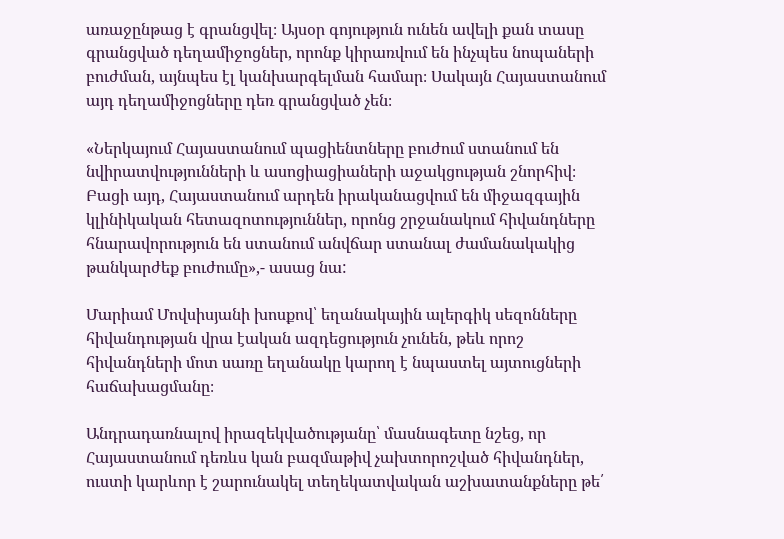առաջընթաց է գրանցվել։ Այսօր գոյություն ունեն ավելի քան տասը գրանցված դեղամիջոցներ, որոնք կիրառվում են ինչպես նոպաների բուժման, այնպես էլ կանխարգելման համար։ Սակայն Հայաստանում այդ դեղամիջոցները դեռ գրանցված չեն։

«Ներկայում Հայաստանում պացիենտները բուժում ստանում են նվիրատվությունների և ասոցիացիաների աջակցության շնորհիվ։ Բացի այդ, Հայաստանում արդեն իրականացվում են միջազգային կլինիկական հետազոտություններ, որոնց շրջանակում հիվանդները հնարավորություն են ստանում անվճար ստանալ ժամանակակից թանկարժեք բուժումը»,- ասաց նա:

Մարիամ Մովսիսյանի խոսքով՝ եղանակային ալերգիկ սեզոնները հիվանդության վրա էական ազդեցություն չունեն, թեև որոշ հիվանդների մոտ սառը եղանակը կարող է նպաստել այտուցների հաճախացմանը։

Անդրադառնալով իրազեկվածությանը՝ մասնագետը նշեց, որ Հայաստանում դեռևս կան բազմաթիվ չախտորոշված հիվանդներ, ուստի կարևոր է շարունակել տեղեկատվական աշխատանքները թե՛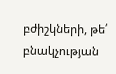բժիշկների, թե՛ բնակչության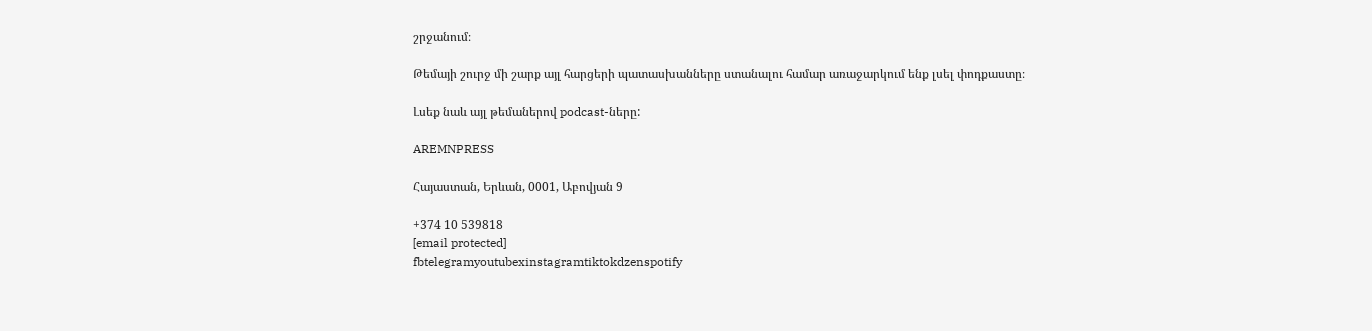շրջանում։

Թեմայի շուրջ մի շարք այլ հարցերի պատասխանները ստանալու համար առաջարկում ենք լսել փոդքաստը։

Լսեք նաև այլ թեմաներով podcast-ները:

AREMNPRESS

Հայաստան, Երևան, 0001, Աբովյան 9

+374 10 539818
[email protected]
fbtelegramyoutubexinstagramtiktokdzenspotify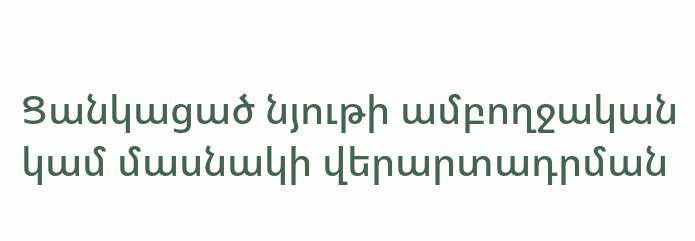Ցանկացած նյութի ամբողջական կամ մասնակի վերարտադրման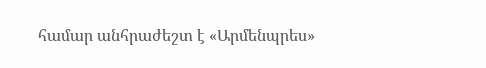համար անհրաժեշտ է «Արմենպրես»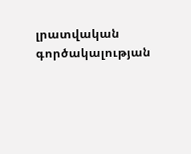լրատվական գործակալության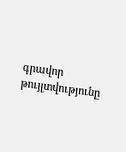գրավոր թույլտվությունը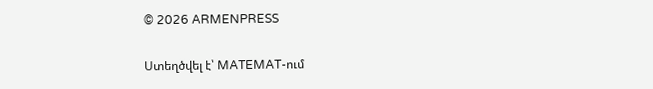© 2026 ARMENPRESS

Ստեղծվել է՝ MATEMAT-ում